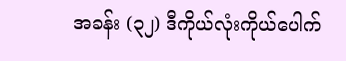အခန်း (၃၂) ဒီကိုယ်လုံးကိုယ်ပေါက်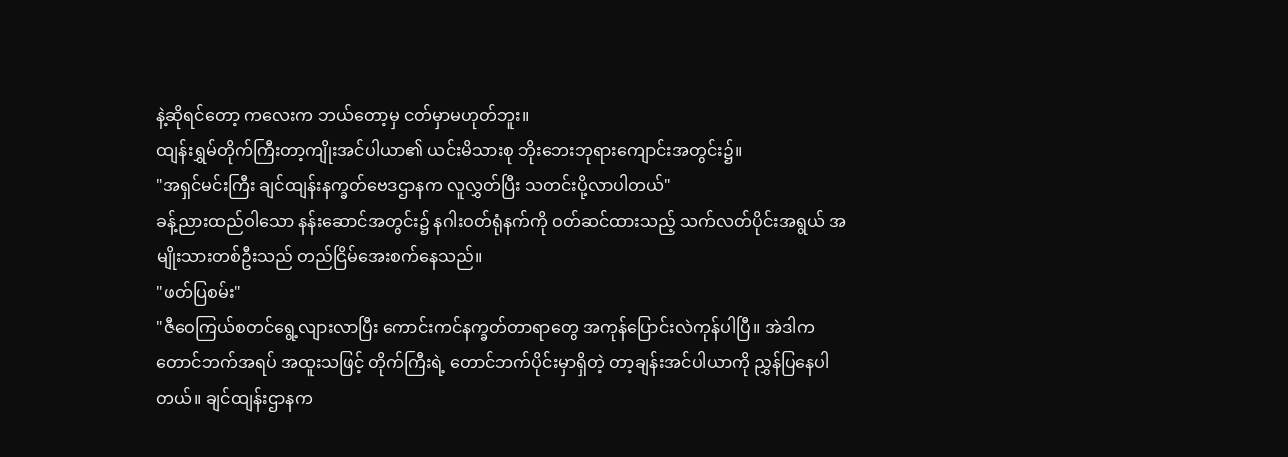နဲ့ဆိုရင်တော့ ကလေးက ဘယ်တော့မှ ငတ်မှာမဟုတ်ဘူး။
ထျန်းရွှမ်တိုက်ကြီးတာ့ကျိုးအင်ပါယာ၏ ယင်းမိသားစု ဘိုးဘေးဘုရားကျောင်းအတွင်း၌။
"အရှင်မင်းကြီး ချင်ထျန်းနက္ခတ်ဗေဒဌာနက လူလွှတ်ပြီး သတင်းပို့လာပါတယ်"
ခန့်ညားထည်ဝါသော နန်းဆောင်အတွင်း၌ နဂါးဝတ်ရုံနက်ကို ဝတ်ဆင်ထားသည့် သက်လတ်ပိုင်းအရွယ် အမျိုးသားတစ်ဦးသည် တည်ငြိမ်အေးစက်နေသည်။
"ဖတ်ပြစမ်း"
"ဇီဝေကြယ်စတင်ရွေ့လျားလာပြီး ကောင်းကင်နက္ခတ်တာရာတွေ အကုန်ပြောင်းလဲကုန်ပါပြီ။ အဲဒါက တောင်ဘက်အရပ် အထူးသဖြင့် တိုက်ကြီးရဲ့ တောင်ဘက်ပိုင်းမှာရှိတဲ့ တာ့ချန်းအင်ပါယာကို ညွှန်ပြနေပါတယ်။ ချင်ထျန်းဌာနက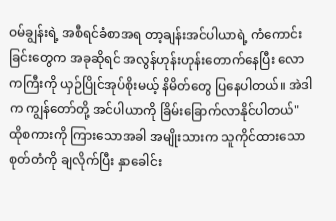ဝမ်ချွန်းရဲ့ အစီရင်ခံစာအရ တာ့ချန်းအင်ပါယာရဲ့ ကံကောင်းခြင်းတွေက အခုဆိုရင် အလွန်ဟုန်းဟုန်းတောက်နေပြီး လောကကြီးကို ယှဉ်ပြိုင်အုပ်စိုးမယ့် နိမိတ်တွေ ပြနေပါတယ်။ အဲဒါက ကျွန်တော်တို့ အင်ပါယာကို ခြိမ်းခြောက်လာနိုင်ပါတယ်"
ထိုစကားကို ကြားသောအခါ အမျိုးသားက သူကိုင်ထားသော စုတ်တံကို ချလိုက်ပြီး နှာခေါင်း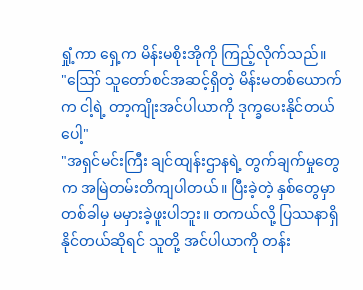ရှုံ့ကာ ရှေ့က မိန်းမစိုးအိုကို ကြည့်လိုက်သည်။
"ဪ သူတော်စင်အဆင့်ရှိတဲ့ မိန်းမတစ်ယောက်က ငါ့ရဲ့ တာ့ကျိုးအင်ပါယာကို ဒုက္ခပေးနိုင်တယ်ပေါ့"
"အရှင်မင်းကြီး ချင်ထျန်းဌာနရဲ့ တွက်ချက်မှုတွေက အမြဲတမ်းတိကျပါတယ်။ ပြီးခဲ့တဲ့ နှစ်တွေမှာ တစ်ခါမှ မမှားခဲ့ဖူးပါဘူး။ တကယ်လို့ ပြဿနာရှိနိုင်တယ်ဆိုရင် သူတို့ အင်ပါယာကို တန်း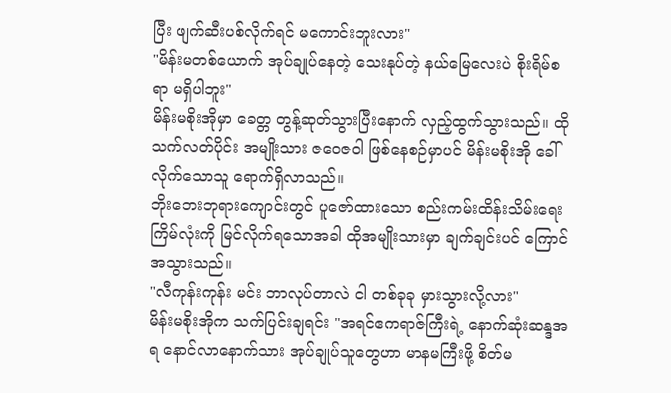ပြီး ဖျက်ဆီးပစ်လိုက်ရင် မကောင်းဘူးလား"
"မိန်းမတစ်ယောက် အုပ်ချုပ်နေတဲ့ သေးနုပ်တဲ့ နယ်မြေလေးပဲ စိုးရိမ်စရာ မရှိပါဘူး"
မိန်းမစိုးအိုမှာ ခေတ္တ တွန့်ဆုတ်သွားပြီးနောက် လှည့်ထွက်သွားသည်။ ထိုသက်လတ်ပိုင်း အမျိုးသား ဇဝေဇဝါ ဖြစ်နေစဉ်မှာပင် မိန်းမစိုးအို ခေါ်လိုက်သောသူ ရောက်ရှိလာသည်။
ဘိုးဘေးဘုရားကျောင်းတွင် ပူဇော်ထားသော စည်းကမ်းထိန်းသိမ်းရေးကြိမ်လုံးကို မြင်လိုက်ရသောအခါ ထိုအမျိုးသားမှာ ချက်ချင်းပင် ကြောင်အသွားသည်။
"လီကုန်းကုန်း မင်း ဘာလုပ်တာလဲ ငါ တစ်ခုခု မှားသွားလို့လား"
မိန်းမစိုးအိုက သက်ပြင်းချရင်း "အရင်ဧကရာဇ်ကြီးရဲ့ နောက်ဆုံးဆန္ဒအရ နောင်လာနောက်သား အုပ်ချုပ်သူတွေဟာ မာနမကြီးဖို့ စိတ်မ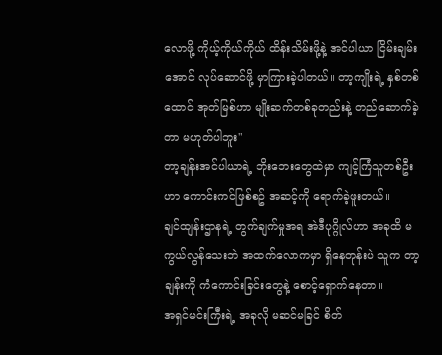လောဖို့ ကိုယ့်ကိုယ်ကိုယ် ထိန်းသိမ်းဖို့နဲ့ အင်ပါယာ ငြိမ်းချမ်းအောင် လုပ်ဆောင်ဖို့ မှာကြားခဲ့ပါတယ်။ တာ့ကျိုးရဲ့ နှစ်တစ်ထောင် အုတ်မြစ်ဟာ မျိုးဆက်တစ်ခုတည်းနဲ့ တည်ဆောက်ခဲ့တာ မဟုတ်ပါဘူး"
တာ့ချန်းအင်ပါယာရဲ့ ဘိုးဘေးတွေထဲမှာ ကျင့်ကြံသူတစ်ဦးဟာ ကောင်းကင်ဖြစ်စဥ် အဆင့်ကို ရောက်ခဲ့ဖူးတယ်။
ချင်ထျန်းဌာနရဲ့ တွက်ချက်မှုအရ အဲဒီပုဂ္ဂိုလ်ဟာ အခုထိ မကွယ်လွန်သေးဘဲ အထက်လောကမှာ ရှိနေတုန်းပဲ သူက တာ့ချန်းကို ကံကောင်းခြင်းတွေနဲ့ စောင့်ရှောက်နေတာ။
အရှင်မင်းကြီးရဲ့ အခုလို မဆင်မခြင် စိတ်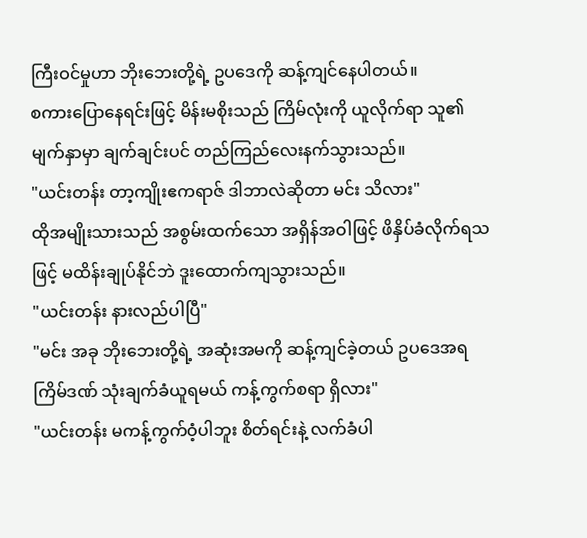ကြီးဝင်မှုဟာ ဘိုးဘေးတို့ရဲ့ ဥပဒေကို ဆန့်ကျင်နေပါတယ်။
စကားပြောနေရင်းဖြင့် မိန်းမစိုးသည် ကြိမ်လုံးကို ယူလိုက်ရာ သူ၏ မျက်နှာမှာ ချက်ချင်းပင် တည်ကြည်လေးနက်သွားသည်။
"ယင်းတန်း တာ့ကျိုးဧကရာဇ် ဒါဘာလဲဆိုတာ မင်း သိလား"
ထိုအမျိုးသားသည် အစွမ်းထက်သော အရှိန်အဝါဖြင့် ဖိနှိပ်ခံလိုက်ရသဖြင့် မထိန်းချုပ်နိုင်ဘဲ ဒူးထောက်ကျသွားသည်။
"ယင်းတန်း နားလည်ပါပြီ"
"မင်း အခု ဘိုးဘေးတို့ရဲ့ အဆုံးအမကို ဆန့်ကျင်ခဲ့တယ် ဥပဒေအရ ကြိမ်ဒဏ် သုံးချက်ခံယူရမယ် ကန့်ကွက်စရာ ရှိလား"
"ယင်းတန်း မကန့်ကွက်ဝံ့ပါဘူး စိတ်ရင်းနဲ့ လက်ခံပါ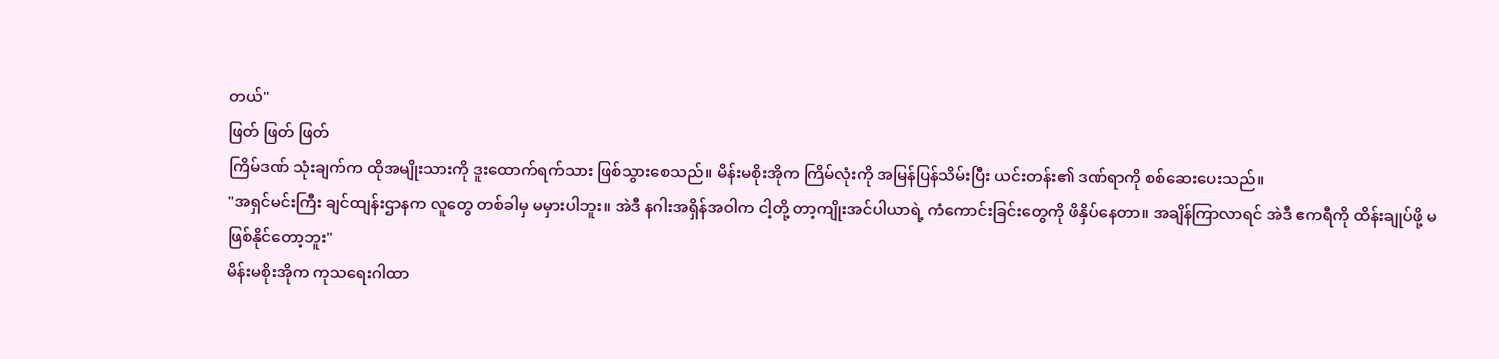တယ်"
ဖြတ် ဖြတ် ဖြတ်
ကြိမ်ဒဏ် သုံးချက်က ထိုအမျိုးသားကို ဒူးထောက်ရက်သား ဖြစ်သွားစေသည်။ မိန်းမစိုးအိုက ကြိမ်လုံးကို အမြန်ပြန်သိမ်းပြီး ယင်းတန်း၏ ဒဏ်ရာကို စစ်ဆေးပေးသည်။
"အရှင်မင်းကြီး ချင်ထျန်းဌာနက လူတွေ တစ်ခါမှ မမှားပါဘူး။ အဲဒီ နဂါးအရှိန်အဝါက ငါ့တို့ တာ့ကျိုးအင်ပါယာရဲ့ ကံကောင်းခြင်းတွေကို ဖိနှိပ်နေတာ။ အချိန်ကြာလာရင် အဲဒီ ဧကရီကို ထိန်းချုပ်ဖို့ မဖြစ်နိုင်တော့ဘူး"
မိန်းမစိုးအိုက ကုသရေးဂါထာ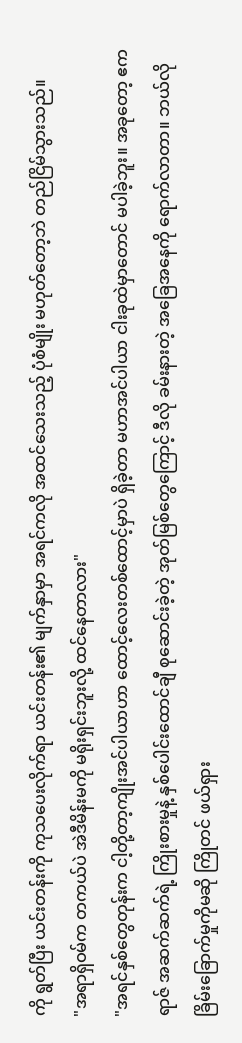ကို ရွတ်ပြီး ယင်းတန်းကို ကုသပေးလိုက်ရာ ယင်းတန်း၏ မျက်နှာမှာ အရင်ကလို အထင်သေးသည့် ပုံစံမျိုး မဟုတ်တော့ဘဲ တည်ငြိမ်သွားသည်။
"အရာရှိဝမ်က တကယ်ပဲ အဲဒီမိန်းမကို မရိုးရှင်းဘူးလို့ ထင်နေတာလား"
"အရင်နှစ်တွေတုန်းက ငါ့တို့တာ့ကျိုးအင်ပါယာဟာ ထောင့်လေးတစ်ထောင့်မှာပဲ ရှိခဲ့တာ မဟာအင်ပါယာ ငါးခုထဲမှာတောင် မပါခဲ့ဘူး။ အခုတော့ ဧကရာဇ် အဆက်ဆက်ရဲ့ ကြိုးစားမှုနဲ့ နှစ်ပေါင်းထောင်ချီ စုဆောင်းခဲ့တဲ့ အုတ်မြစ်တွေကြောင့် ဒီလို ခမ်းနားတဲ့ အခြေအနေကို ရောက်လာတာ။ ဘယ်လို ခြိမ်းခြောက်မှုကိုမဆို ကြိုတင် ဖယ်ရှား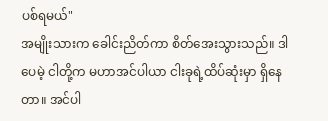ပစ်ရမယ်"
အမျိုးသားက ခေါင်းညိတ်ကာ စိတ်အေးသွားသည်။ ဒါပေမဲ့ ငါတို့က မဟာအင်ပါယာ ငါးခုရဲ့ထိပ်ဆုံးမှာ ရှိနေတာ။ အင်ပါ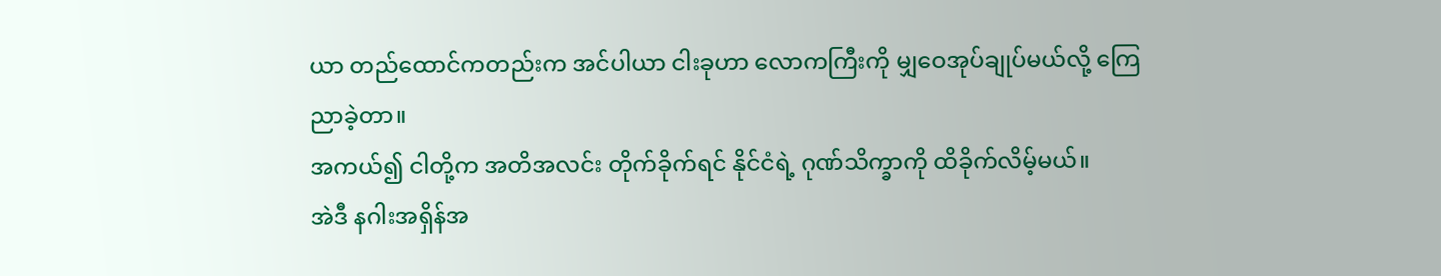ယာ တည်ထောင်ကတည်းက အင်ပါယာ ငါးခုဟာ လောကကြီးကို မျှဝေအုပ်ချုပ်မယ်လို့ ကြေညာခဲ့တာ။
အကယ်၍ ငါတို့က အတိအလင်း တိုက်ခိုက်ရင် နိုင်ငံရဲ့ ဂုဏ်သိက္ခာကို ထိခိုက်လိမ့်မယ်။
အဲဒီ နဂါးအရှိန်အ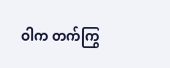ဝါက တက်ကြွ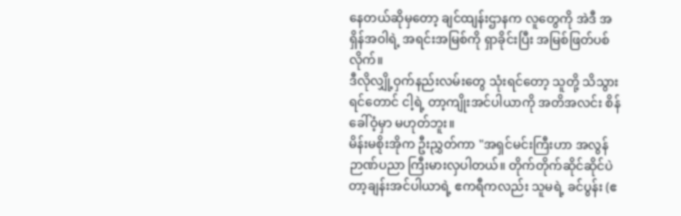နေတယ်ဆိုမှတော့ ချင်ထျန်းဌာနက လူတွေကို အဲဒီ အရှိန်အဝါရဲ့ အရင်းအမြစ်ကို ရှာခိုင်းပြီး အမြစ်ဖြတ်ပစ်လိုက်။
ဒီလိုလျှို့ဝှက်နည်းလမ်းတွေ သုံးရင်တော့ သူတို့ သိသွားရင်တောင် ငါ့ရဲ့ တာ့ကျိုးအင်ပါယာကို အတိအလင်း စိန်ခေါ်ဝံ့မှာ မဟုတ်ဘူး။
မိန်းမစိုးအိုက ဦးညွှတ်ကာ "အရှင်မင်းကြီးဟာ အလွန် ဉာဏ်ပညာ ကြီးမားလှပါတယ်။ တိုက်တိုက်ဆိုင်ဆိုင်ပဲ တာ့ချန်းအင်ပါယာရဲ့ ဧကရီကလည်း သူမရဲ့ ခင်ပွန်း (ဧ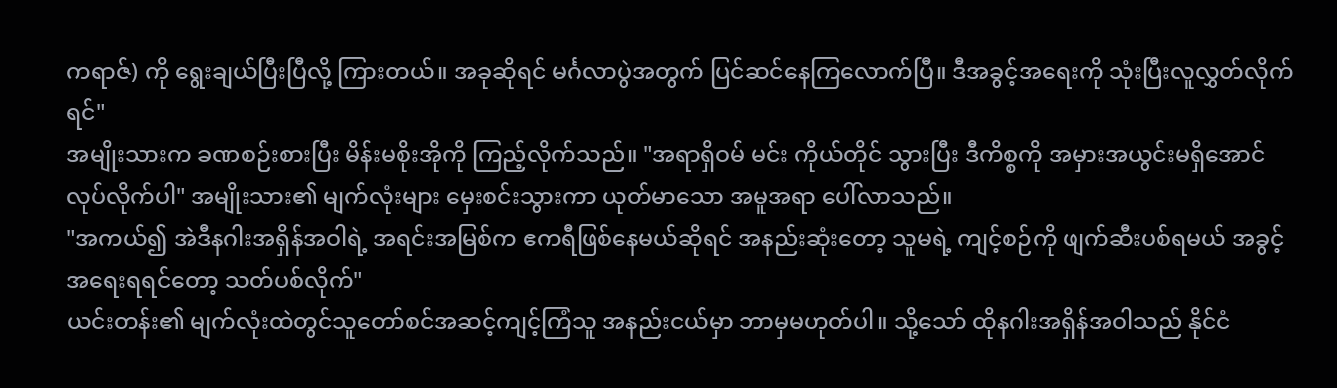ကရာဇ်) ကို ရွေးချယ်ပြီးပြီလို့ ကြားတယ်။ အခုဆိုရင် မင်္ဂလာပွဲအတွက် ပြင်ဆင်နေကြလောက်ပြီ။ ဒီအခွင့်အရေးကို သုံးပြီးလူလွှတ်လိုက်ရင်"
အမျိုးသားက ခဏစဉ်းစားပြီး မိန်းမစိုးအိုကို ကြည့်လိုက်သည်။ "အရာရှိဝမ် မင်း ကိုယ်တိုင် သွားပြီး ဒီကိစ္စကို အမှားအယွင်းမရှိအောင် လုပ်လိုက်ပါ" အမျိုးသား၏ မျက်လုံးများ မှေးစင်းသွားကာ ယုတ်မာသော အမူအရာ ပေါ်လာသည်။
"အကယ်၍ အဲဒီနဂါးအရှိန်အဝါရဲ့ အရင်းအမြစ်က ဧကရီဖြစ်နေမယ်ဆိုရင် အနည်းဆုံးတော့ သူမရဲ့ ကျင့်စဉ်ကို ဖျက်ဆီးပစ်ရမယ် အခွင့်အရေးရရင်တော့ သတ်ပစ်လိုက်"
ယင်းတန်း၏ မျက်လုံးထဲတွင်သူတော်စင်အဆင့်ကျင့်ကြံသူ အနည်းငယ်မှာ ဘာမှမဟုတ်ပါ။ သို့သော် ထိုနဂါးအရှိန်အဝါသည် နိုင်ငံ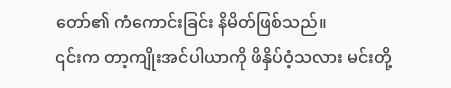တော်၏ ကံကောင်းခြင်း နိမိတ်ဖြစ်သည်။
၎င်းက တာ့ကျိုးအင်ပါယာကို ဖိနှိပ်ဝံ့သလား မင်းတို့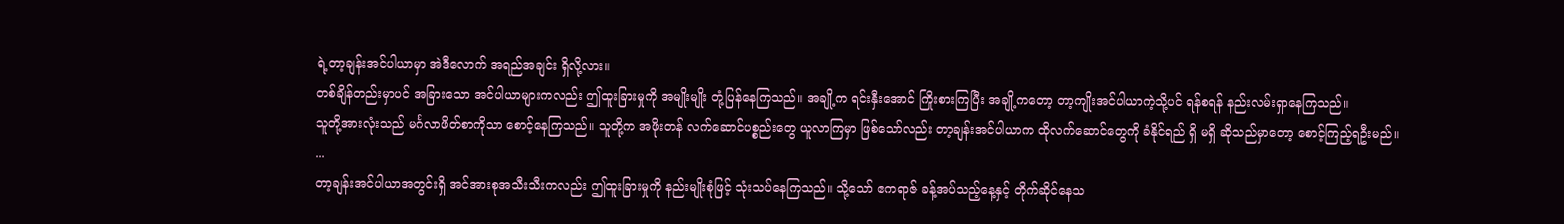ရဲ့တာ့ချန်းအင်ပါယာမှာ အဲဒီလောက် အရည်အချင်း ရှိလို့လား။
တစ်ချိန်တည်းမှာပင် အခြားသော အင်ပါယာများကလည်း ဤထူးခြားမှုကို အမျိုးမျိုး တုံ့ပြန်နေကြသည်။ အချို့က ရင်းနှီးအောင် ကြိုးစားကြပြီး အချို့ကတော့ တာ့ကျိုးအင်ပါယာကဲ့သို့ပင် ရန်စရန် နည်းလမ်းရှာနေကြသည်။
သူတို့အားလုံးသည် မင်္ဂလာဖိတ်စာကိုသာ စောင့်နေကြသည်။ သူတို့က အဖိုးတန် လက်ဆောင်ပစ္စည်းတွေ ယူလာကြမှာ ဖြစ်သော်လည်း တာ့ချန်းအင်ပါယာက ထိုလက်ဆောင်တွေကို ခံနိုင်ရည် ရှိ မရှိ ဆိုသည်မှာတော့ စောင့်ကြည့်ရဦးမည်။
...
တာ့ချန်းအင်ပါယာအတွင်းရှိ အင်အားစုအသီးသီးကလည်း ဤထူးခြားမှုကို နည်းမျိုးစုံဖြင့် သုံးသပ်နေကြသည်။ သို့သော် ဧကရာဇ် ခန့်အပ်သည့်နေ့နှင့် တိုက်ဆိုင်နေသ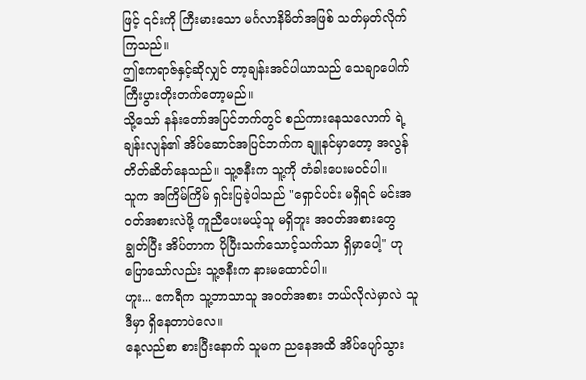ဖြင့် ၎င်းကို ကြီးမားသော မင်္ဂလာနိမိတ်အဖြစ် သတ်မှတ်လိုက်ကြသည်။
ဤဧကရာဇ်နှင့်ဆိုလျှင် တာ့ချန်းအင်ပါယာသည် သေချာပေါက် ကြီးပွားတိုးတက်တော့မည်။
သို့သော် နန်းတော်အပြင်ဘက်တွင် စည်ကားနေသလောက် ရဲ့ချန်းလျန်၏ အိပ်ဆောင်အပြင်ဘက်က ချူနင်မှာတော့ အလွန် တိတ်ဆိတ်နေသည်။ သူ့ဇနီးက သူ့ကို တံခါးပေးမဝင်ပါ။
သူက အကြိမ်ကြိမ် ရှင်းပြခဲ့ပါသည် "ရှောင်ပင်း မရှိရင် မင်းအဝတ်အစားလဲဖို့ ကူညီပေးမယ့်သူ မရှိဘူး အဝတ်အစားတွေ ချွတ်ပြီး အိပ်တာက ပိုပြီးသက်သောင့်သက်သာ ရှိမှာပေါ့" ဟု ပြောသော်လည်း သူ့ဇနီးက နားမထောင်ပါ။
ဟူး... ဧကရီက သူ့ဘာသာသူ အဝတ်အစား ဘယ်လိုလဲမှာလဲ သူဒီမှာ ရှိနေတာပဲလေ။
နေ့လည်စာ စားပြီးနောက် သူမက ညနေအထိ အိပ်ပျော်သွား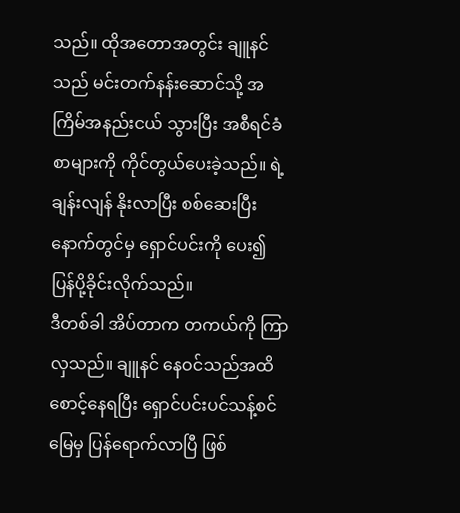သည်။ ထိုအတောအတွင်း ချူနင်သည် မင်းတက်နန်းဆောင်သို့ အကြိမ်အနည်းငယ် သွားပြီး အစီရင်ခံစာများကို ကိုင်တွယ်ပေးခဲ့သည်။ ရဲ့ချန်းလျန် နိုးလာပြီး စစ်ဆေးပြီးနောက်တွင်မှ ရှောင်ပင်းကို ပေး၍ ပြန်ပို့ခိုင်းလိုက်သည်။
ဒီတစ်ခါ အိပ်တာက တကယ်ကို ကြာလှသည်။ ချူနင် နေဝင်သည်အထိ စောင့်နေရပြီး ရှောင်ပင်းပင်သန့်စင်မြေမှ ပြန်ရောက်လာပြီ ဖြစ်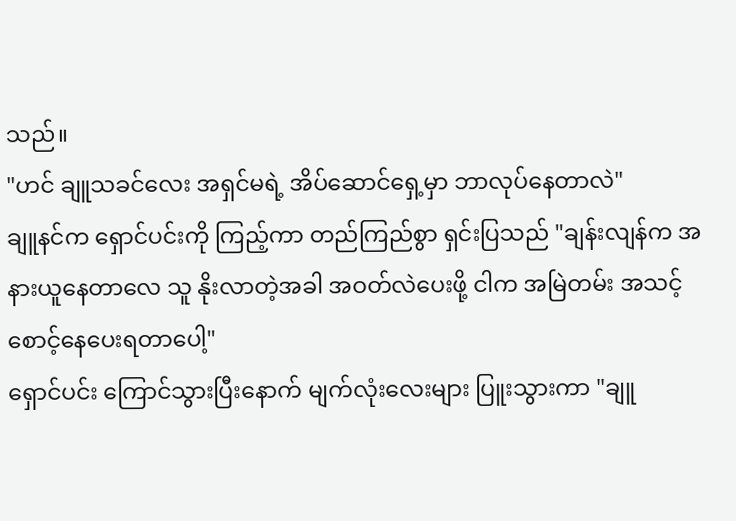သည်။
"ဟင် ချူသခင်လေး အရှင်မရဲ့ အိပ်ဆောင်ရှေ့မှာ ဘာလုပ်နေတာလဲ"
ချူနင်က ရှောင်ပင်းကို ကြည့်ကာ တည်ကြည်စွာ ရှင်းပြသည် "ချန်းလျန်က အနားယူနေတာလေ သူ နိုးလာတဲ့အခါ အဝတ်လဲပေးဖို့ ငါက အမြဲတမ်း အသင့်စောင့်နေပေးရတာပေါ့"
ရှောင်ပင်း ကြောင်သွားပြီးနောက် မျက်လုံးလေးများ ပြူးသွားကာ "ချူ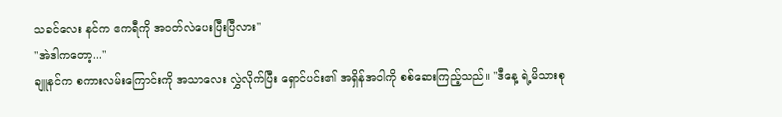သခင်လေး နင်က ဧကရီကို အဝတ်လဲပေးပြီးပြီလား"
"အဲဒါကတော့..."
ချူနင်က စကားလမ်းကြောင်းကို အသာလေး လွှဲလိုက်ပြီး ရှောင်ပင်း၏ အရှိန်အဝါကို စစ်ဆေးကြည့်သည်။ "ဒီနေ့ ရဲ့မိသားစု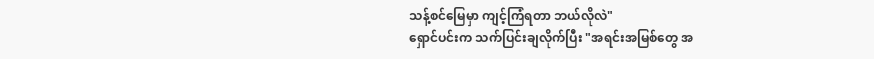သန့်စင်မြေမှာ ကျင့်ကြံရတာ ဘယ်လိုလဲ"
ရှောင်ပင်းက သက်ပြင်းချလိုက်ပြီး "အရင်းအမြစ်တွေ အ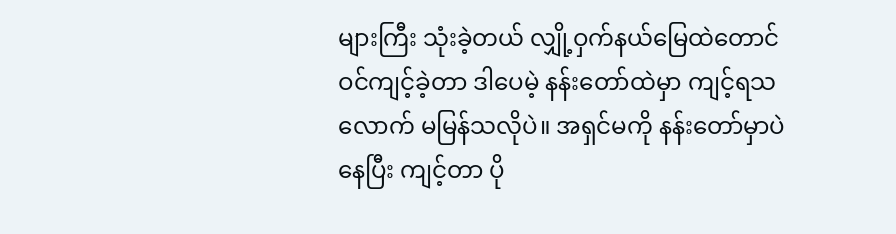များကြီး သုံးခဲ့တယ် လျှို့ဝှက်နယ်မြေထဲတောင် ဝင်ကျင့်ခဲ့တာ ဒါပေမဲ့ နန်းတော်ထဲမှာ ကျင့်ရသလောက် မမြန်သလိုပဲ။ အရှင်မကို နန်းတော်မှာပဲ နေပြီး ကျင့်တာ ပို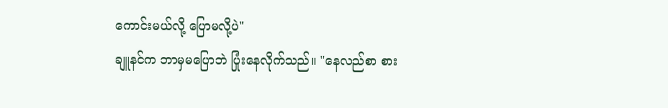ကောင်းမယ်လို့ ပြောမလို့ပဲ"
ချူနင်က ဘာမှမပြောဘဲ ပြုံးနေလိုက်သည်။ "နေလည်စာ စား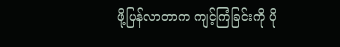ဖို့ပြန်လာတာက ကျင့်ကြံခြင်းကို ပို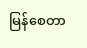မြန်စေတာ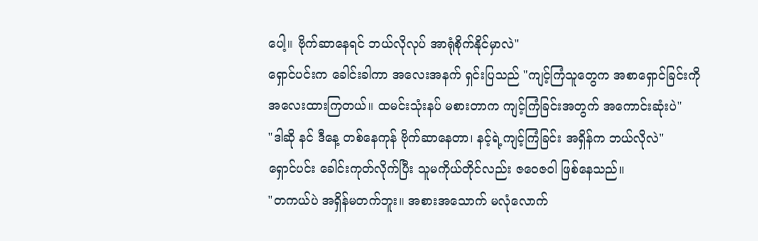ပေါ့။ ဗိုက်ဆာနေရင် ဘယ်လိုလုပ် အာရုံစိုက်နိုင်မှာလဲ"
ရှောင်ပင်းက ခေါင်းခါကာ အလေးအနက် ရှင်းပြသည် "ကျင့်ကြံသူတွေက အစာရှောင်ခြင်းကို အလေးထားကြတယ်။ ထမင်းသုံးနပ် မစားတာက ကျင့်ကြံခြင်းအတွက် အကောင်းဆုံးပဲ"
"ဒါဆို နင် ဒီနေ့ တစ်နေကုန် ဗိုက်ဆာနေတာ၊ နင့်ရဲ့ကျင့်ကြံခြင်း အရှိန်က ဘယ်လိုလဲ"
ရှောင်ပင်း ခေါင်းကုတ်လိုက်ပြီး သူမကိုယ်တိုင်လည်း ဇဝေဇဝါ ဖြစ်နေသည်။
"တကယ်ပဲ အရှိန်မတက်ဘူး။ အစားအသောက် မလုံလောက်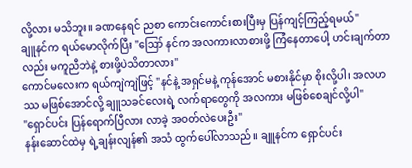လို့လား မသိဘူး။ ခဏနေရင် ညစာ ကောင်းကောင်းစားပြီးမှ ပြန်ကျင့်ကြည့်ရမယ်"
ချူနင်က ရယ်မောလိုက်ပြီး "ဪ နင်က အလကားလာစားဖို့ ကြံနေတာပေါ့ ဟင်းချက်တာလည်း မကူညီဘဲနဲ့ စားဖို့ပဲသိတာလား"
ကောင်မလေးက ရယ်ကျဲကျဲဖြင့် "နင်နဲ့ အရှင်မနဲ့ ကုန်အောင် မစားနိုင်မှာ စိုးလို့ပါ၊ အလဟဿ မဖြစ်အောင်လို့ ချူသခင်လေးရဲ့ လက်ရာတွေကို အလကား မဖြစ်စေချင်လို့ပါ"
"ရှောင်ပင်း ပြန်ရောက်ပြီလား လာခဲ့ အဝတ်လဲပေးဦး"
နန်းဆောင်ထဲမှ ရဲ့ချန်းလျန်၏ အသံ ထွက်ပေါ်လာသည်။ ချူနင်က ရှောင်ပင်း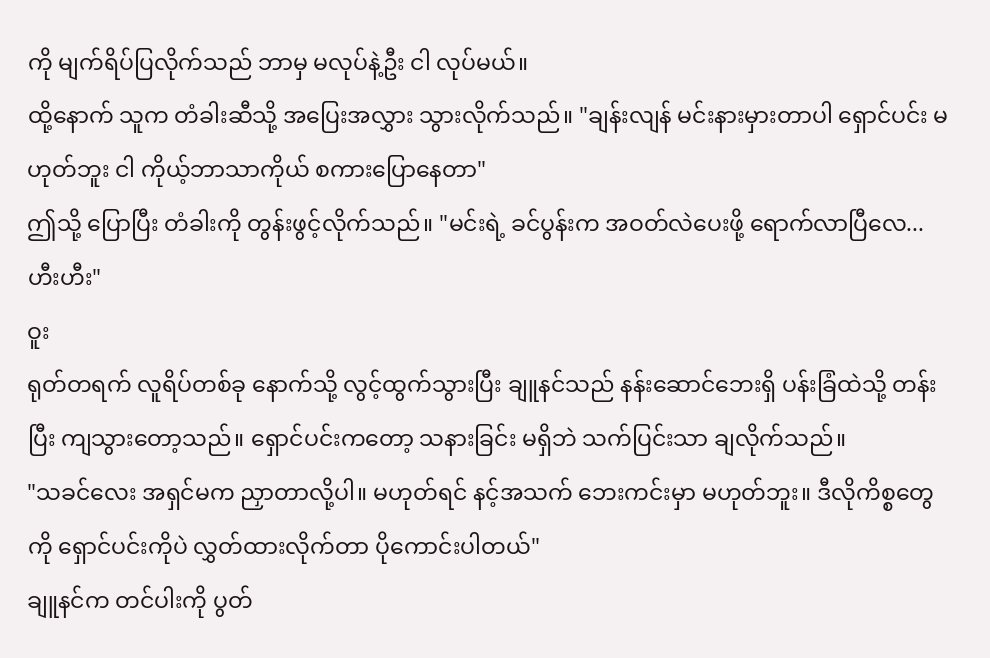ကို မျက်ရိပ်ပြလိုက်သည် ဘာမှ မလုပ်နဲ့ဦး ငါ လုပ်မယ်။
ထို့နောက် သူက တံခါးဆီသို့ အပြေးအလွှား သွားလိုက်သည်။ "ချန်းလျန် မင်းနားမှားတာပါ ရှောင်ပင်း မဟုတ်ဘူး ငါ ကိုယ့်ဘာသာကိုယ် စကားပြောနေတာ"
ဤသို့ ပြောပြီး တံခါးကို တွန်းဖွင့်လိုက်သည်။ "မင်းရဲ့ ခင်ပွန်းက အဝတ်လဲပေးဖို့ ရောက်လာပြီလေ... ဟီးဟီး"
ဝူး
ရုတ်တရက် လူရိပ်တစ်ခု နောက်သို့ လွင့်ထွက်သွားပြီး ချူနင်သည် နန်းဆောင်ဘေးရှိ ပန်းခြံထဲသို့ တန်းပြီး ကျသွားတော့သည်။ ရှောင်ပင်းကတော့ သနားခြင်း မရှိဘဲ သက်ပြင်းသာ ချလိုက်သည်။
"သခင်လေး အရှင်မက ညှာတာလို့ပါ။ မဟုတ်ရင် နင့်အသက် ဘေးကင်းမှာ မဟုတ်ဘူး။ ဒီလိုကိစ္စတွေကို ရှောင်ပင်းကိုပဲ လွှတ်ထားလိုက်တာ ပိုကောင်းပါတယ်"
ချူနင်က တင်ပါးကို ပွတ်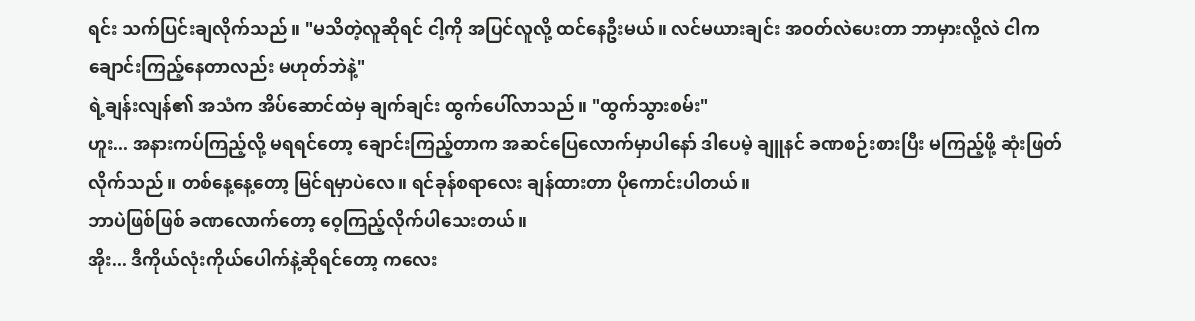ရင်း သက်ပြင်းချလိုက်သည်။ "မသိတဲ့လူဆိုရင် ငါ့ကို အပြင်လူလို့ ထင်နေဦးမယ်။ လင်မယားချင်း အဝတ်လဲပေးတာ ဘာမှားလို့လဲ ငါက ချောင်းကြည့်နေတာလည်း မဟုတ်ဘဲနဲ့"
ရဲ့ချန်းလျန်၏ အသံက အိပ်ဆောင်ထဲမှ ချက်ချင်း ထွက်ပေါ်လာသည်။ "ထွက်သွားစမ်း"
ဟူး... အနားကပ်ကြည့်လို့ မရရင်တော့ ချောင်းကြည့်တာက အဆင်ပြေလောက်မှာပါနော် ဒါပေမဲ့ ချူနင် ခဏစဉ်းစားပြီး မကြည့်ဖို့ ဆုံးဖြတ်လိုက်သည်။ တစ်နေ့နေ့တော့ မြင်ရမှာပဲလေ။ ရင်ခုန်စရာလေး ချန်ထားတာ ပိုကောင်းပါတယ်။
ဘာပဲဖြစ်ဖြစ် ခဏလောက်တော့ ဝေ့ကြည့်လိုက်ပါသေးတယ်။
အိုး... ဒီကိုယ်လုံးကိုယ်ပေါက်နဲ့ဆိုရင်တော့ ကလေး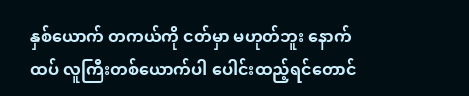နှစ်ယောက် တကယ်ကို ငတ်မှာ မဟုတ်ဘူး နောက်ထပ် လူကြီးတစ်ယောက်ပါ ပေါင်းထည့်ရင်တောင်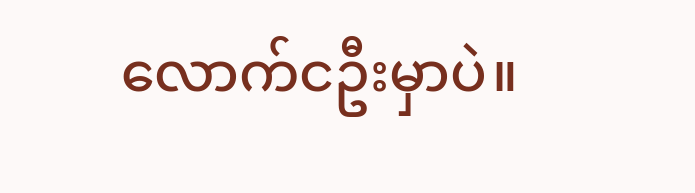လောက်ငဦးမှာပဲ။